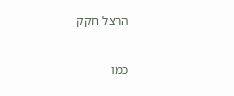הרצל חקק

כמו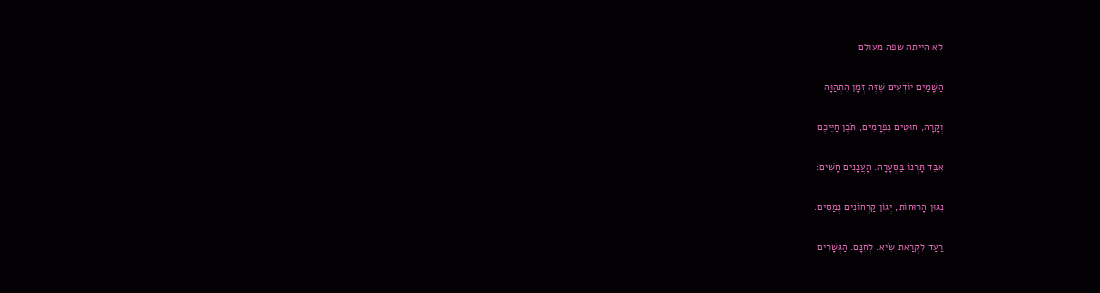לא הייתה שפה מעולם

הַשָּׁמַיִם יוֹדְעִים שֶׁזֶּה זְמָן הִתְהַוָּה

וְקָרָה, חוּטִים נִפְרָמִים, תֹּכֶן חַיֵּיכֶם

אִבֵּד תָּרְנוֹ בַּסְּעָרָה. הָעֲנָנִים חָשִׁים:

נִגּוּן הָרוּחוֹת, יְגוֹן קַרְחוֹנִים נְמַסִּים.

רַעַד לִקְרַאת שִׂיא. לְחִנָּם. הַגְּשָׁרִים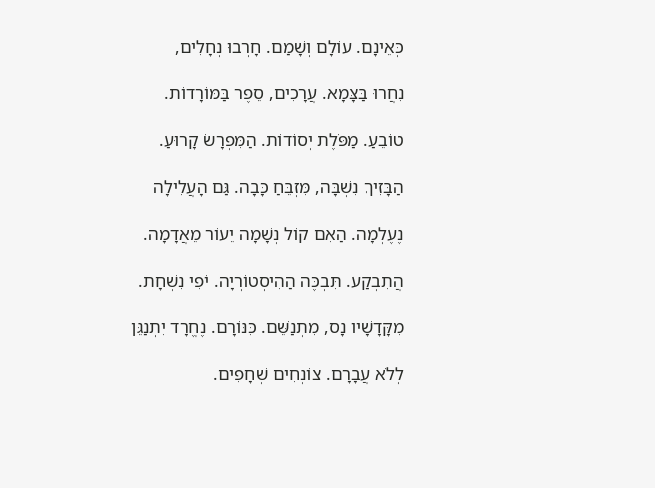כְּאֵינָם. עוֹלָם וְשָׁמַם. חָרְבוּ נְחָלִים,

נִחֲרוּ בַּצָּמָא. עֲרָכִים, סֵפֶר בַּמּוֹרָדוֹת.

טוֹבֵעַ. מַפֹּלֶת יְסוֹדוֹת. הַמִּפְרָשׂ קָרוּעַ.

הַבָּזִיךְ נִשְׁבָּה, מִּזְבֵּחַ כָּבָה. גַּם הָעֲלִילָה

נֶעֶלְמָה. הַאִם קוֹל נְשָׁמָה יֵעוֹר מֵאֲדָמָה.

הֲתִבְקַע. תִּבְכֶּה הַהִיסְטוֹרְיָה. יֹפִי נִשְׁחָת.

מִקָּדָשָׁיו נָס, מִתְנַשֵּׁם. כִּנּוֹרָם. נֶחֱרָד יִתְנַגֵּן

לְלֹא עֲבָרָם. צוֹנְחִים שְׁחָפִים.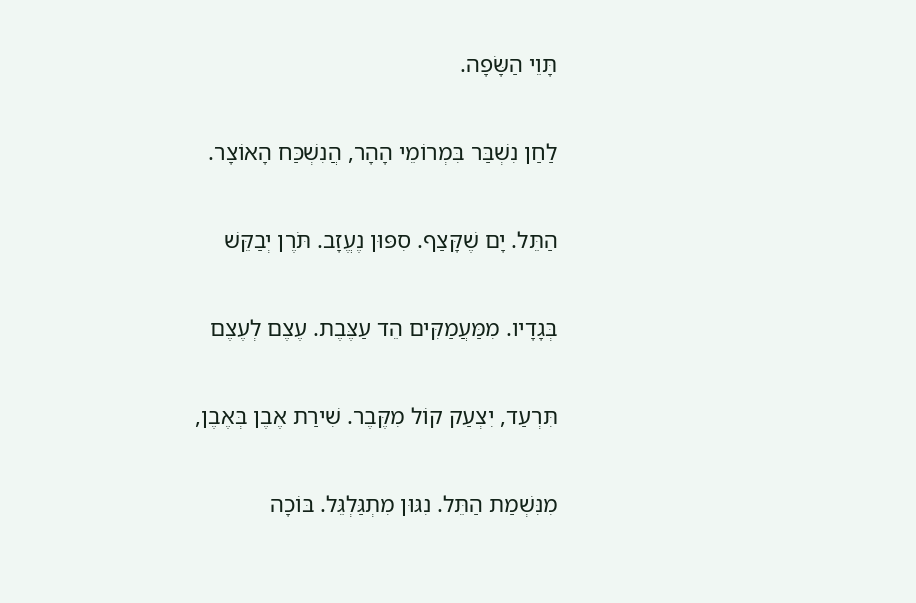תָּוֵי הַשָּׂפָה.

לַחַן נִשְׁבַּר בִּמְרוֹמֵי הָהָר, הֲנִשְׁכַּח הָאוֹצָר.

הַתֵּל. יָם שֶׁקָּצַף. סִפּוּן נֶעֱזָב. תֹּרֶן יְבַקֵּשׁ

בְּגָדָיו. מִמַּעֲמַקִּים הֵד עַצֶּבֶת. עֶצֶם לְעֶצֶם

תִּרְעַד, יִצְעַק קוֹל מִקֶּבֶר. שִׁירַת אֶבֶן בְּאֶבֶן,

מִנִּשְׁמַת הַתֵּל. נִגּוּן מִתְגַּלְגֵּל. בּוֹכָה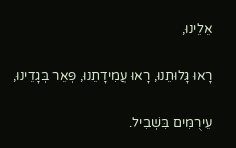אֵלֵינוּ,

רָאוּ גָּלוּתֵנוּ, רָאוּ עֲמִידָתֵנוּ, פְּאֵר בְּגָדֵינוּ,

עֵירֻמִּים בִּשְׁבִיל.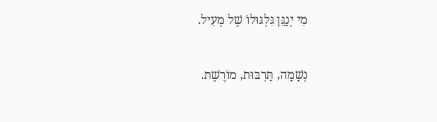מִי יְנַגֵּן גִּלְגּוּלוֹ שֶׁל מְעִיל.

נְשָׁמָה, תַּרְבּוּת, מוֹרֶשֶׁת.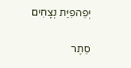יְפֵהפִיַּת נְצָחִים

סֵתֶר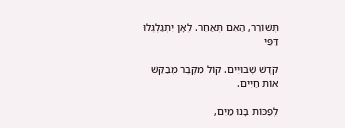תְּשׁוֹרֵר, הַאִם תְּאַחֵר. לְאָן יִתְגַּלְגְּלוּ דַּפֵּי

קֹדֶשׁ שְׁבוּיִים. קוֹל מִקֶּבֶר מְבַקֵּשׁ אוֹת חַיִּים.

לְפַכּוֹת בָּנוּ מַיִם,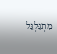מִתְגַּלְגֵּל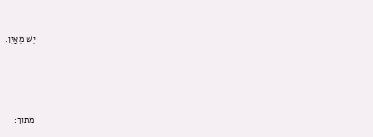יֵשׁ מֵאַיִן.





מתוך: